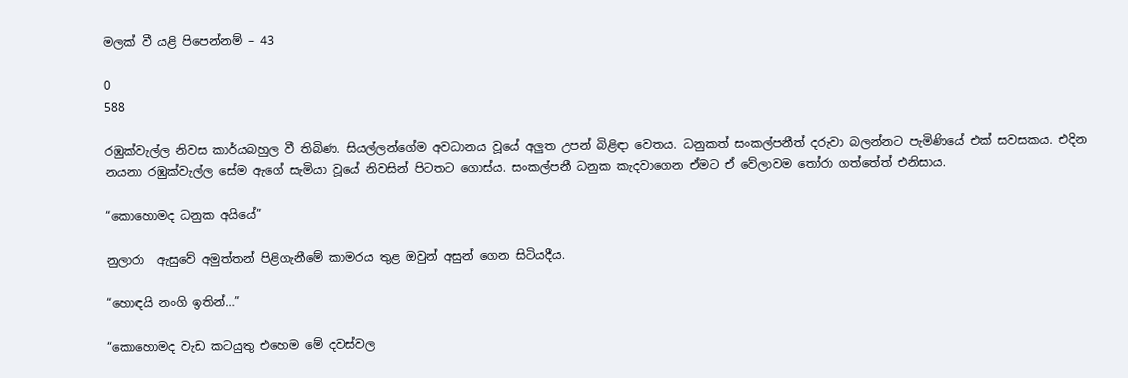මලක් වී යළි පිපෙන්නම් – 43

0
588

රඹුක්වැල්ල නිවස කාර්යබහුල වී තිබිණ. සියල්ලන්ගේම අවධානය වූයේ අලුත උපන් බිළිඳා වෙතය. ධනුකත් සංකල්පනීත් දරුවා බලන්නට පැමිණියේ එක් සවසකය. එදින නයනා රඹුක්වැල්ල සේම ඇගේ සැමියා වූයේ නිවසින් පිටතට ගොස්ය. සංකල්පනී ධනුක කැදවාගෙන ඒමට ඒ වේලාවම තෝරා ගත්තේත් එනිසාය.

“කොහොමද ධනුක අයියේ”

නුලාරා  ඇසුවේ අමුත්තන් පිළිගැනීමේ කාමරය තුළ ඔවුන් අසුන් ගෙන සිටියදීය.

“හොඳයි නංගි ඉතින්…”

“කොහොමද වැඩ කටයුතු එහෙම මේ දවස්වල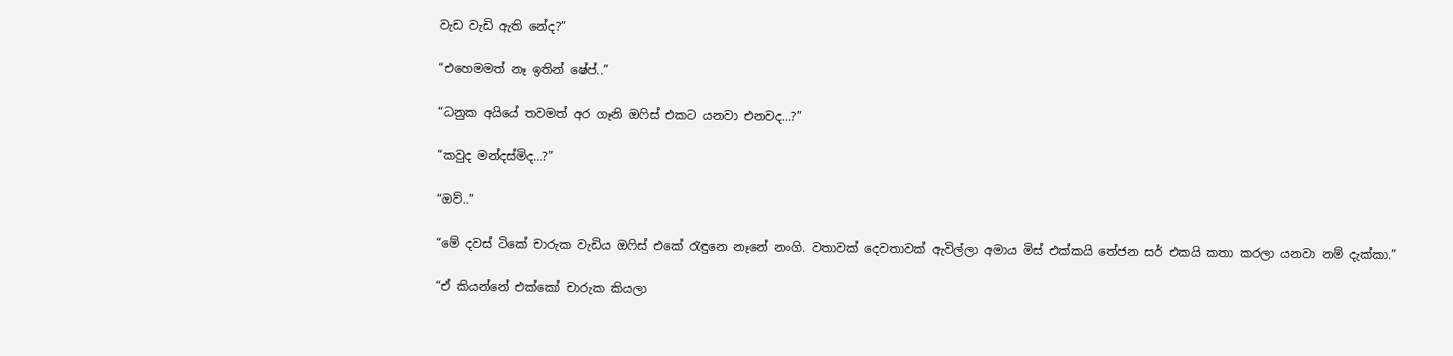වැඩ වැඩි ඇති නේද?”

“එහෙමමත් නෑ ඉතින් ෂේප්..”

“ධනුක අයියේ තවමත් අර ගෑනි ඔෆිස් එකට යනවා එනවද…?”

“කවුද මන්දස්මිද…?”

“ඔව්..”

“මේ දවස් ටිකේ චාරුක වැඩිය ඔෆිස් එකේ රැඳුනෙ නෑනේ නංගි. වතාවක් දෙවතාවක් ඇවිල්ලා අමාය මිස් එක්කයි තේජන සර් එකයි කතා කරලා යනවා නම් දැක්කා.”

“ඒ කියන්නේ එක්කෝ චාරුක කියලා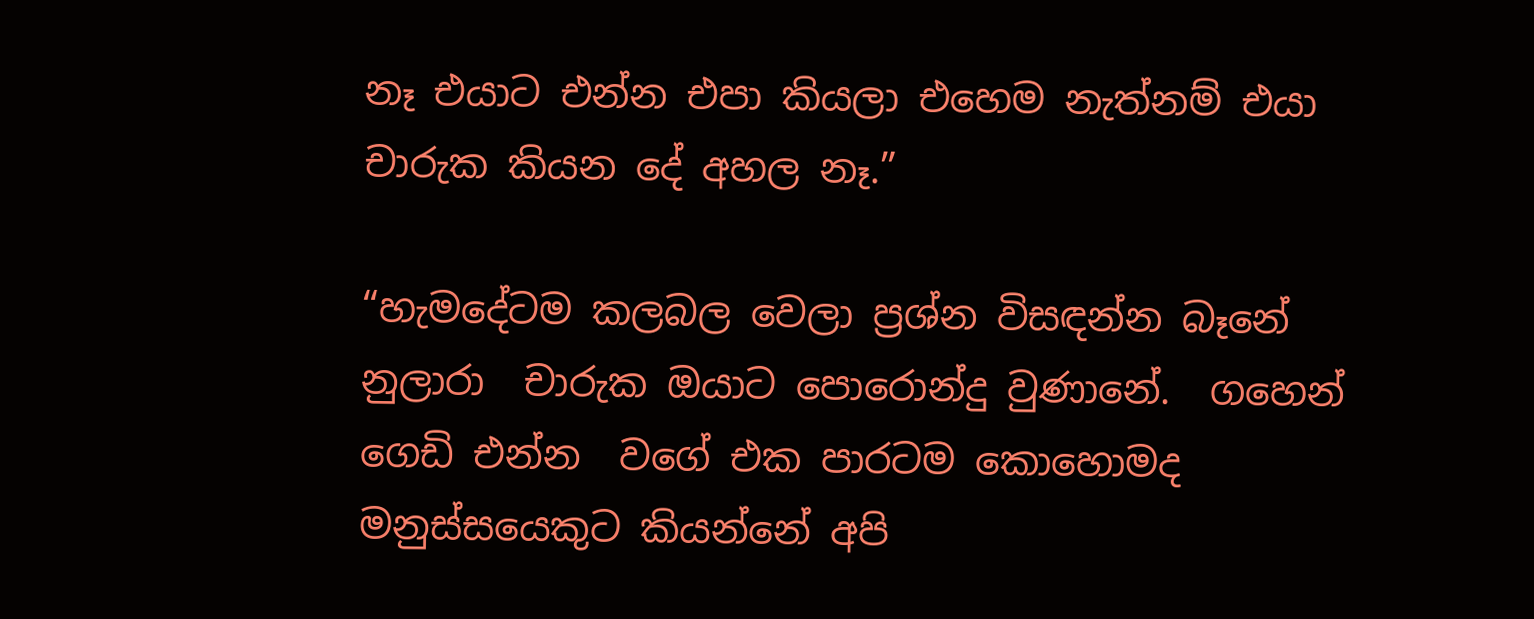නෑ එයාට එන්න එපා කියලා එහෙම නැත්නම් එයා චාරුක කියන දේ අහල නෑ.”

“හැමදේටම කලබල වෙලා ප්‍රශ්න විසඳන්න බෑනේ නුලාරා  චාරුක ඔයාට පොරොන්දු වුණානේ.  ගහෙන් ගෙඩි එන්න  වගේ එක පාරටම කොහොමද මනුස්සයෙකුට කියන්නේ අපි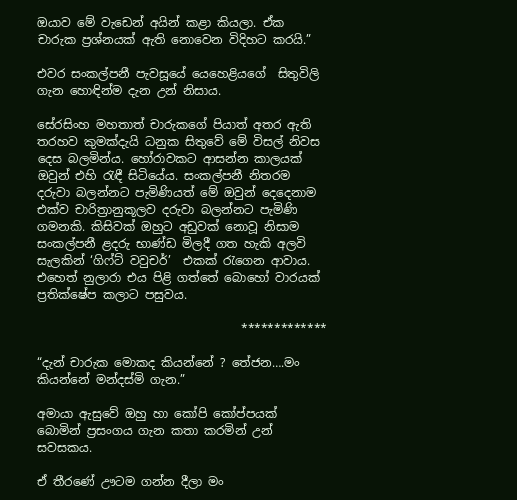ඔයාව මේ වැඩෙන් අයින් කළා කියලා. ඒක චාරුක ප්‍රශ්නයක් ඇති නොවෙන විදිහට කරයි.”

එවර සංකල්පනී පැවසූයේ යෙහෙළියගේ  සිතුවිලි ගැන හොඳින්ම දැන උන් නිසාය.

සේරසිංහ මහතාත් චාරුකගේ පියාත් අතර ඇති තරහව කුමක්දැයි ධනුක සිතුවේ මේ විසල් නිවස දෙස බලමින්ය. හෝරාවකට ආසන්න කාලයක් ඔවුන් එහි රැඳී සිටියේය. සංකල්පනී නිතරම දරුවා බලන්නට පැමිණියත් මේ ඔවුන් දෙදෙනාම එක්ව චාරිත්‍රානුකූලව දරුවා බලන්නට පැමිණි ගමනකි. කිසිවක් ඔහුට අඩුවක් නොවූ නිසාම සංකල්පනී ළදරු භාණ්ඩ මිලදී ගත හැකි අලවි සැලකින් ‘ගිෆ්ට් වවුචර්’  එකක් රැගෙන ආවාය. එහෙත් නුලාරා එය පිළි ගත්තේ බොහෝ වාරයක් ප්‍රතික්ෂේප කලාට පසුවය.

                                  *************

“දැන් චාරුක මොකද කියන්නේ ? තේජන….මං කියන්නේ මන්දස්මි ගැන.”

අමායා ඇසුවේ ඔහු හා කෝපි කෝප්පයක් බොමින් ප්‍රසංගය ගැන කතා කරමින් උන් සවසකය.

ඒ තීරණේ ඌටම ගන්න දීලා මං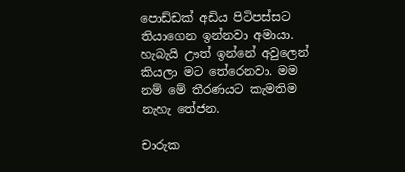පොඩ්ඩක් අඩිය පිටිපස්සට තියාගෙන ඉන්නවා අමායා. හැබැයි ඌත් ඉන්නේ අවුලෙන් කියලා මට තේරෙනවා. මම නම් මේ තීරණයට කැමතිම නැහැ තේජන.

චාරුක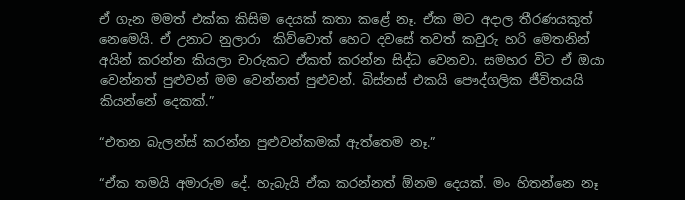ඒ ගැන මමත් එක්ක කිසිම දෙයක් කතා කළේ නෑ. ඒක මට අදාල තීරණයකුත් නෙමෙයි. ඒ උනාට නුලාරා  කිව්වොත් හෙට දවසේ තවත් කවුරු හරි මෙතනින් අයින් කරන්න කියලා චාරුකට ඒකත් කරන්න සිද්ධ වෙනවා. සමහර විට ඒ ඔයා වෙන්නත් පුළුවන් මම වෙන්නත් පුළුවන්. බිස්නස් එකයි පෞද්ගලික ජීවිතයයි කියන්නේ දෙකක්.”

“එතන බැලන්ස් කරන්න පුළුවන්කමක් ඇත්තෙම නෑ.”

“ඒක තමයි අමාරුම දේ. හැබැයි ඒක කරන්නත් ඕනම දෙයක්. මං හිතන්නෙ නෑ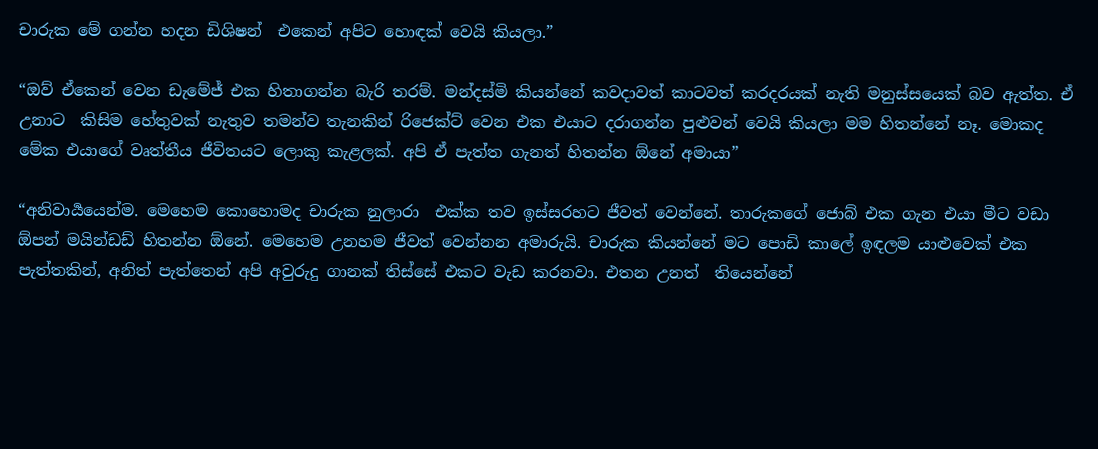චාරුක මේ ගන්න හදන ඩිශිෂන්  එකෙන් අපිට හොඳක් වෙයි කියලා.”

“ඔව් ඒකෙන් වෙන ඩැමේජ් එක හිතාගන්න බැරි තරම්. මන්දස්මි කියන්නේ කවදාවත් කාටවත් කරදරයක් නැති මනුස්සයෙක් බව ඇත්ත. ඒ උනාට  කිසිම හේතුවක් නැතුව තමන්ව තැනකින් රිජෙක්ට් වෙන එක එයාට දරාගන්න පුළුවන් වෙයි කියලා මම හිතන්නේ නෑ. මොකද මේක එයාගේ වෘත්තීය ජීවිතයට ලොකු කැළලක්. අපි ඒ පැත්ත ගැනත් හිතන්න ඕනේ අමායා”

“අනිවාර්‍යයෙන්ම. මෙහෙම කොහොමද චාරුක නුලාරා  එක්ක තව ඉස්සරහට ජීවත් වෙන්නේ. තාරුකගේ ජොබ් එක ගැන එයා මීට වඩා ඕපන් මයින්ඩඩ් හිතන්න ඕනේ. මෙහෙම උනහම ජීවත් වෙන්නන අමාරුයි. චාරුක කියන්නේ මට පොඩි කාලේ ඉඳලම යාළුවෙක් එක පැත්තකින්, අනිත් පැත්තෙන් අපි අවුරුදු ගානක් තිස්සේ එකට වැඩ කරනවා. එතන උනත්  තියෙන්නේ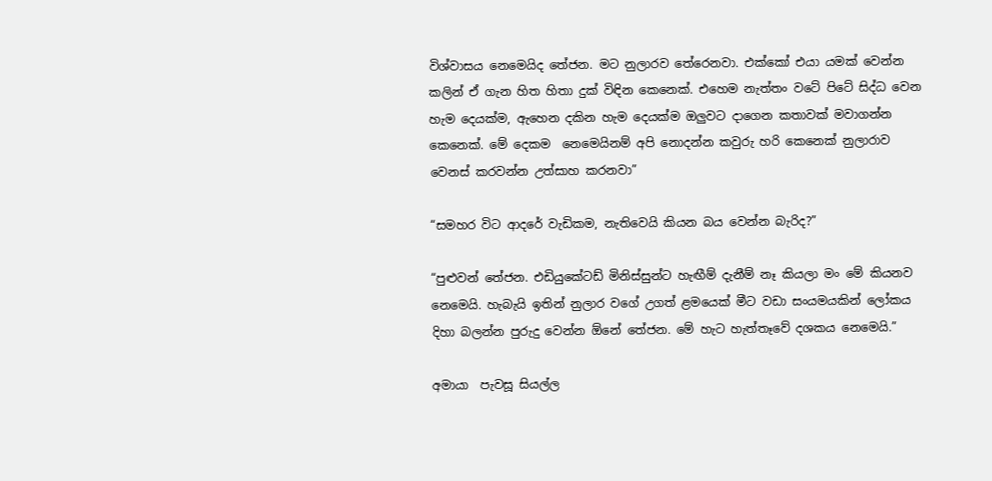විශ්වාසය නෙමෙයිද තේජන. මට නුලාරව තේරෙනවා. එක්කෝ එයා යමක් වෙන්න කලින් ඒ ගැන හිත හිතා දුක් විඳින කෙනෙක්. එහෙම නැත්තං වටේ පිටේ සිද්ධ වෙන හැම දෙයක්ම, ඇහෙන දකින හැම දෙයක්ම ඔලුවට දාගෙන කතාවක් මවාගන්න කෙනෙක්. මේ දෙකම  නෙමෙයිනම් අපි නොදන්න කවුරු හරි කෙනෙක් නුලාරාව වෙනස් කරවන්න උත්සාහ කරනවා”

“සමහර විට ආදරේ වැඩිකම, නැතිවෙයි කියන බය වෙන්න බැරිද?”

“පුළුවන් තේජන. එඩියුකේටඩ් මිනිස්සුන්ට හැඟීම් දැනීම් නෑ කියලා මං මේ කියනව නෙමෙයි. හැබැයි ඉතින් නුලාර වගේ උගත් ළමයෙක් මීට වඩා සංයමයකින් ලෝකය දිහා බලන්න පුරුදු වෙන්න ඕනේ තේජන. මේ හැට හැත්තෑවේ දශකය නෙමෙයි.”

අමායා  පැවසූ සියල්ල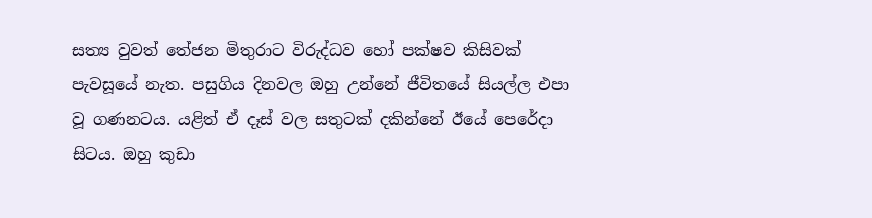සත්‍ය වුවත් තේජන මිතුරාට විරුද්ධව හෝ පක්ෂව කිසිවක් පැවසූයේ නැත. පසුගිය දිනවල ඔහු උන්නේ ජීවිතයේ සියල්ල එපා වූ ගණනටය. යළිත් ඒ දෑස් වල සතුටක් දකින්නේ ඊයේ පෙරේදා සිටය. ඔහු කුඩා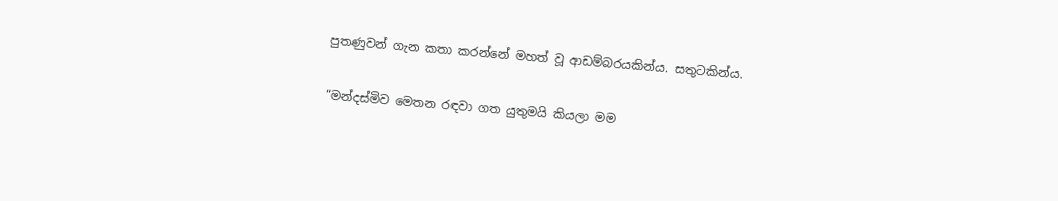පුතණුවන් ගැන කතා කරන්නේ මහත් වූ ආඩම්බරයකින්ය. සතුටකින්ය.

“මන්දස්මිව මෙතන රඳවා ගත යුතුමයි කියලා මම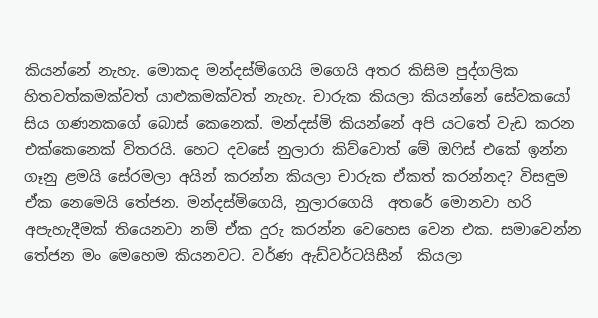කියන්නේ නැහැ. මොකද මන්දස්මිගෙයි මගෙයි අතර කිසිම පුද්ගලික හිතවත්කමක්වත් යාළුකමක්වත් නැහැ. චාරුක කියලා කියන්නේ සේවකයෝ සිය ගණනකගේ බොස් කෙනෙක්. මන්දස්මි කියන්නේ අපි යටතේ වැඩ කරන එක්කෙනෙක් විතරයි. හෙට දවසේ නුලාරා කිව්වොත් මේ ඔෆිස් එකේ ඉන්න ගෑනු ළමයි සේරමලා අයින් කරන්න කියලා චාරුක ඒකත් කරන්නද? විසඳුම ඒක නෙමෙයි තේජන. මන්දස්මිගෙයි, නුලාරගෙයි  අතරේ මොනවා හරි අපැහැදීමක් තියෙනවා නම් ඒක දුරු කරන්න වෙහෙස වෙන එක. සමාවෙන්න තේජන මං මෙහෙම කියනවට. වර්ණ ඇඩ්වර්ටයිසීන්  කියලා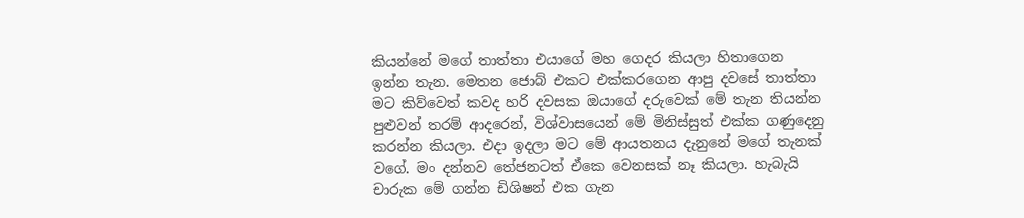කියන්නේ මගේ තාත්තා එයාගේ මහ ගෙදර කියලා හිතාගෙන ඉන්න තැන. මෙතන ජොබ් එකට එක්කරගෙන ආපු දවසේ තාත්තා මට කිව්වෙත් කවද හරි දවසක ඔයාගේ දරුවෙක් මේ තැන තියන්න පුළුවන් තරම් ආදරෙන්, විශ්වාසයෙන් මේ මිනිස්සුත් එක්ක ගණුදෙනු කරන්න කියලා. එදා ඉදලා මට මේ ආයතනය දැනුනේ මගේ තැනක් වගේ. මං දන්නව තේජනටත් ඒකෙ වෙනසක් නෑ කියලා. හැබැයි චාරුක මේ ගන්න ඩිශිෂන් එක ගැන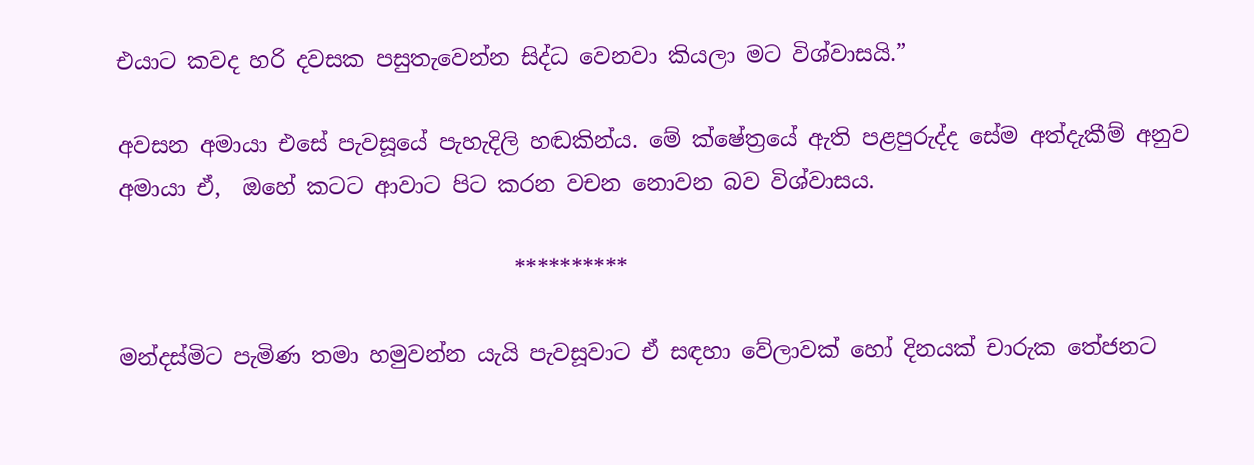එයාට කවද හරි දවසක පසුතැවෙන්න සිද්ධ වෙනවා කියලා මට විශ්වාසයි.”

අවසන අමායා එසේ පැවසූයේ පැහැදිලි හඬකින්ය. මේ ක්ෂේත්‍රයේ ඇති පළපුරුද්ද සේම අත්දැකීම් අනුව අමායා ඒ,  ඔහේ කටට ආවාට පිට කරන වචන නොවන බව විශ්වාසය.

                                    **********

මන්දස්මිට පැමිණ තමා හමුවන්න යැයි පැවසූවාට ඒ සඳහා වේලාවක් හෝ දිනයක් චාරුක තේජනට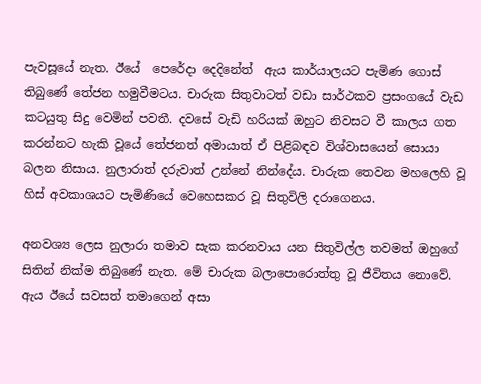පැවසූයේ නැත. ඊයේ  පෙරේදා දෙදිනේත්  ඇය කාර්යාලයට පැමිණ ගොස් තිබුණේ තේජන හමුවීමටය. චාරුක සිතුවාටත් වඩා සාර්ථකව ප්‍රසංගයේ වැඩ කටයුතු සිදු වෙමින් පවතී. දවසේ වැඩි හරියක් ඔහුට නිවසට වී කාලය ගත කරන්නට හැකි වූයේ තේජනත් අමායාත් ඒ පිළිබඳව විශ්වාසයෙන් සොයා බලන නිසාය. නුලාරාත් දරුවාත් උන්නේ නින්දේය. චාරුක තෙවන මහලෙහි වූ හිස් අවකාශයට පැමිණියේ වෙහෙසකර වූ සිතුවිලි දරාගෙනය.

අනවශ්‍ය ලෙස නුලාරා තමාව සැක කරනවාය යන සිතුවිල්ල තවමත් ඔහුගේ සිතින් නික්ම තිබුණේ නැත. මේ චාරුක බලාපොරොත්තු වූ ජීවිතය නොවේ. ඇය ඊයේ සවසත් තමාගෙන් අසා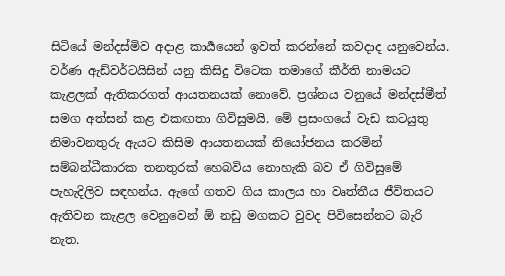සිටියේ මන්දස්මිව අදාළ කාර්‍යයෙන් ඉවත් කරන්නේ කවදාද යනුවෙන්ය. වර්ණ ඇඩ්වර්ටයිසින් යනු කිසිදු විටෙක තමාගේ කීර්ති නාමයට කැළලක් ඇතිකරගත් ආයතනයක් නොවේ. ප්‍රශ්නය වනුයේ මන්දස්මීත් සමග අත්සන් කළ එකඟතා ගිවිසුමයි. මේ ප්‍රසංගයේ වැඩ කටයුතු නිමාවනතුරු ඇයට කිසිම ආයතනයක් නියෝජනය කරමින් සම්බන්ධීකාරක තනතුරක් හෙබවිය නොහැකි බව ඒ ගිවිසුමේ පැහැදිලිව සඳහන්ය. ඇගේ ගතව ගිය කාලය හා වෘත්තීය ජීවිතයට ඇතිවන කැළල වෙනුවෙන් ඕ නඩු මගකට වුවද පිවිසෙන්නට බැරි නැත.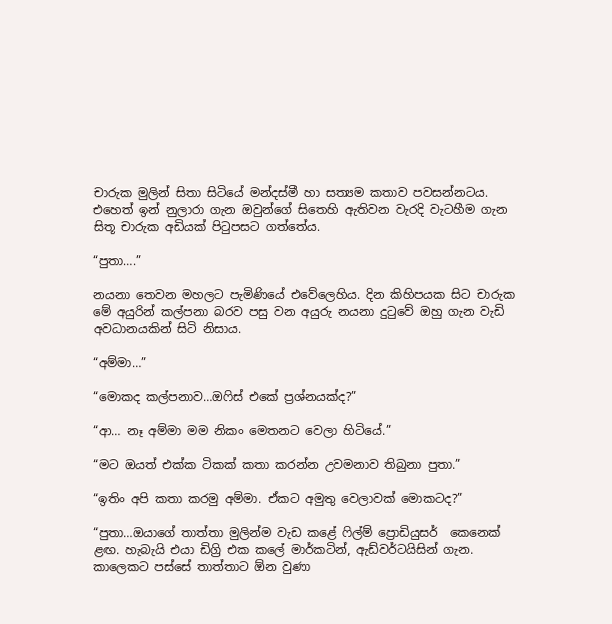චාරුක මුලින් සිතා සිටියේ මන්දස්මී හා සත්‍යම කතාව පවසන්නටය. එහෙත් ඉන් නුලාරා ගැන ඔවුන්ගේ සිතෙහි ඇතිවන වැරදි වැටහීම ගැන සිතූ චාරුක අඩියක් පිටුපසට ගත්තේය.

“පුතා….”

නයනා තෙවන මහලට පැමිණියේ එවේලෙහිය. දින කිහිපයක සිට චාරුක මේ අයුරින් කල්පනා බරව පසු වන අයුරු නයනා දුටුවේ ඔහු ගැන වැඩි අවධානයකින් සිටි නිසාය.

“අම්මා…”

“මොකද කල්පනාව…ඔෆිස් එකේ ප්‍රශ්නයක්ද?”

“ආ… නෑ අම්මා මම නිකං මෙතනට වෙලා හිටියේ.”

“මට ඔයත් එක්ක ටිකක් කතා කරන්න උවමනාව තිබුනා පුතා.”

“ඉතිං අපි කතා කරමු අම්මා. ඒකට අමුතු වෙලාවක් මොකටද?”

“පුතා…ඔයාගේ තාත්තා මුලින්ම වැඩ කළේ ෆිල්ම් ප්‍රොඩියුසර්  කෙනෙක් ළඟ. හැබැයි එයා ඩිග්‍රි එක කලේ මාර්කටින්, ඇඩ්වර්ටයිසින් ගැන. කාලෙකට පස්සේ තාත්තාට ඕන වුණා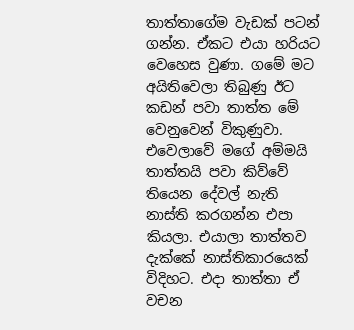තාත්තාගේම වැඩක් පටන් ගන්න. ඒකට එයා හරියට වෙහෙස වුණා. ගමේ මට අයිතිවෙලා තිබුණු ඊට කඩන් පවා තාත්ත මේ  වෙනුවෙන් විකුණුවා. එවෙලාවේ මගේ අම්මයි තාත්තයි පවා කිව්වේ තියෙන දේවල් නැති නාස්ති කරගන්න එපා කියලා. එයාලා තාත්තව දැක්කේ නාස්තිකාරයෙක් විදිහට. එදා තාත්තා ඒ වචන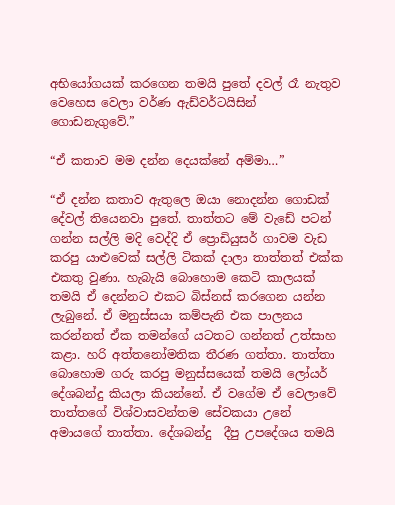අභියෝගයක් කරගෙන තමයි පුතේ දවල් රෑ නැතුව වෙහෙස වෙලා වර්ණ ඇඩ්වර්ටයිසින් ගොඩනැගුවේ.”

“ඒ කතාව මම දන්න දෙයක්නේ අම්මා…”

“ඒ දන්න කතාව ඇතුලෙ ඔයා නොදන්න ගොඩක් දේවල් තියෙනවා පුතේ. තාත්තට මේ වැඩේ පටන් ගන්න සල්ලි මදි වෙද්දි ඒ ප්‍රොඩියුසර් ගාවම වැඩ කරපු යාළුවෙක් සල්ලි ටිකක් දාලා තාත්තත් එක්ක එකතු වුණා. හැබැයි බොහොම කෙටි කාලයක් තමයි ඒ දෙන්නට එකට බිස්නස් කරගෙන යන්න ලැබුනේ. ඒ මනුස්සයා කම්පැනි එක පාලනය කරන්නත් ඒක තමන්ගේ යටතට ගන්නත් උත්සාහ කළා. හරි අත්තනෝමතික තීරණ ගත්තා. තාත්තා බොහොම ගරු කරපු මනුස්සයෙක් තමයි ලෝයර් දේශබන්දු කියලා කියන්නේ. ඒ වගේම ඒ වෙලාවේ තාත්තගේ විශ්වාසවන්තම සේවකයා උනේ අමායගේ තාත්තා. දේශබන්දු  දීපු උපදේශය තමයි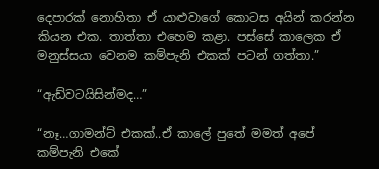දෙපාරක් නොහිතා ඒ යාළුවාගේ කොටස අයින් කරන්න කියන එක. තාත්තා එහෙම කළා. පස්සේ කාලෙක ඒ මනුස්සයා වෙනම කම්පැනි එකක් පටන් ගත්තා.”

“ඇඩ්වටයිසින්මද…”

“නෑ…ගාමන්ට් එකක්..ඒ කාලේ පුතේ මමත් අපේ කම්පැනි එකේ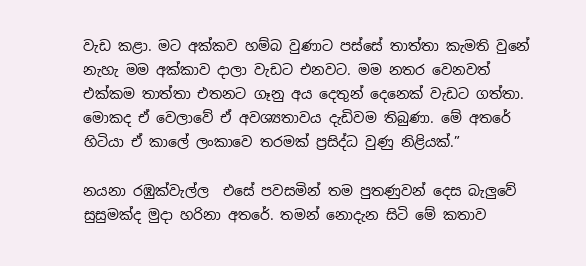වැඩ කළා. මට අක්කව හම්බ වුණාට පස්සේ තාත්තා කැමති වුනේ නැහැ මම අක්කාව දාලා වැඩට එනවට. මම නතර වෙනවත් එක්කම තාත්තා එතනට ගෑනු අය දෙතුන් දෙනෙක් වැඩට ගත්තා. මොකද ඒ වෙලාවේ ඒ අවශ්‍යතාවය දැඩිවම තිබුණා. මේ අතරේ හිටියා ඒ කාලේ ලංකාවෙ තරමක් ප්‍රසිද්ධ වුණු නිළියක්.”

නයනා රඹුක්වැල්ල  එසේ පවසමින් තම පුතණුවන් දෙස බැලුවේ සුසුමක්ද මුදා හරිනා අතරේ. තමන් නොදැන සිටි මේ කතාව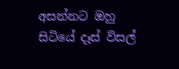අසන්නට ඔහු සිටියේ දෑස් විසල්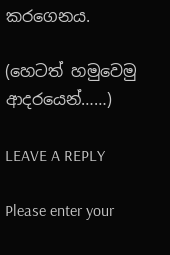කරගෙනය.

(හෙටත් හමුවෙමු ආදරයෙන්……)

LEAVE A REPLY

Please enter your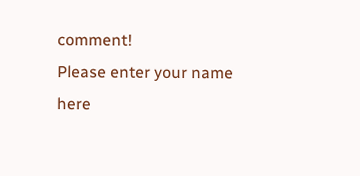comment!
Please enter your name here